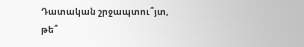Դատական շրջապտու՞յտ, թե՞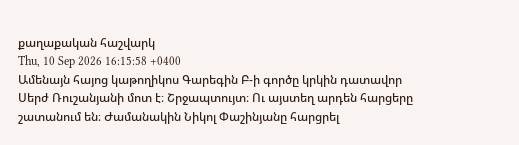քաղաքական հաշվարկ
Thu, 10 Sep 2026 16:15:58 +0400
Ամենայն հայոց կաթողիկոս Գարեգին Բ-ի գործը կրկին դատավոր Սերժ Ռուշանյանի մոտ է։ Շրջապտույտ։ Ու այստեղ արդեն հարցերը շատանում են։ Ժամանակին Նիկոլ Փաշինյանը հարցրել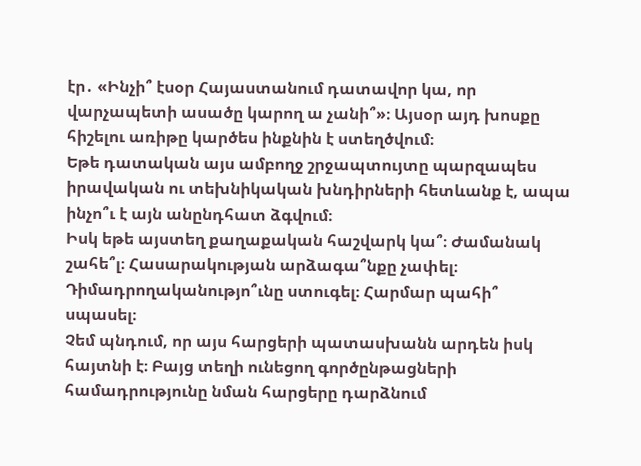էր․ «Ինչի՞ էսօր Հայաստանում դատավոր կա, որ վարչապետի ասածը կարող ա չանի՞»։ Այսօր այդ խոսքը հիշելու առիթը կարծես ինքնին է ստեղծվում։
Եթե դատական այս ամբողջ շրջապտույտը պարզապես իրավական ու տեխնիկական խնդիրների հետևանք է, ապա ինչո՞ւ է այն անընդհատ ձգվում։
Իսկ եթե այստեղ քաղաքական հաշվարկ կա՞։ Ժամանակ շահե՞լ։ Հասարակության արձագա՞նքը չափել։ Դիմադրողականությո՞ւնը ստուգել։ Հարմար պահի՞ սպասել։
Չեմ պնդում, որ այս հարցերի պատասխանն արդեն իսկ հայտնի է։ Բայց տեղի ունեցող գործընթացների համադրությունը նման հարցերը դարձնում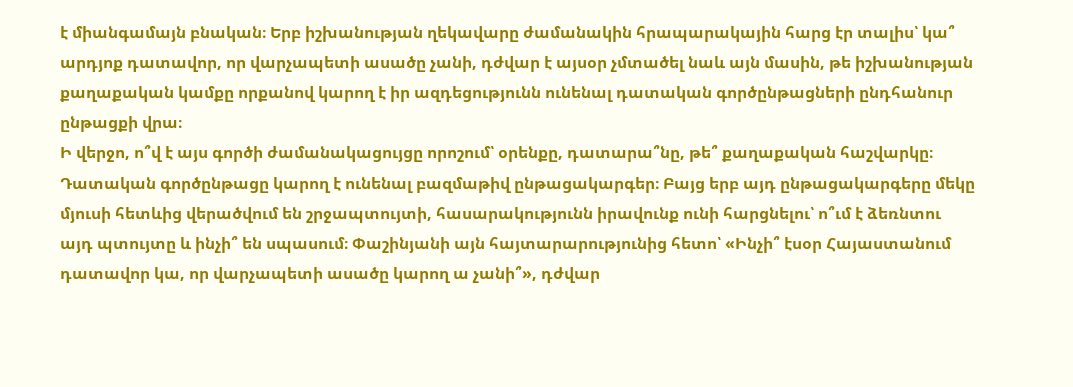է միանգամայն բնական։ Երբ իշխանության ղեկավարը ժամանակին հրապարակային հարց էր տալիս՝ կա՞ արդյոք դատավոր, որ վարչապետի ասածը չանի, դժվար է այսօր չմտածել նաև այն մասին, թե իշխանության քաղաքական կամքը որքանով կարող է իր ազդեցությունն ունենալ դատական գործընթացների ընդհանուր ընթացքի վրա։
Ի վերջո, ո՞վ է այս գործի ժամանակացույցը որոշում՝ օրենքը, դատարա՞նը, թե՞ քաղաքական հաշվարկը։
Դատական գործընթացը կարող է ունենալ բազմաթիվ ընթացակարգեր։ Բայց երբ այդ ընթացակարգերը մեկը մյուսի հետևից վերածվում են շրջապտույտի, հասարակությունն իրավունք ունի հարցնելու՝ ո՞ւմ է ձեռնտու այդ պտույտը և ինչի՞ են սպասում։ Փաշինյանի այն հայտարարությունից հետո՝ «Ինչի՞ էսօր Հայաստանում դատավոր կա, որ վարչապետի ասածը կարող ա չանի՞», դժվար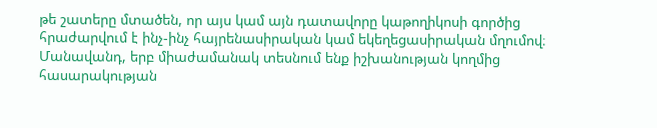թե շատերը մտածեն, որ այս կամ այն դատավորը կաթողիկոսի գործից հրաժարվում է ինչ-ինչ հայրենասիրական կամ եկեղեցասիրական մղումով։ Մանավանդ, երբ միաժամանակ տեսնում ենք իշխանության կողմից հասարակության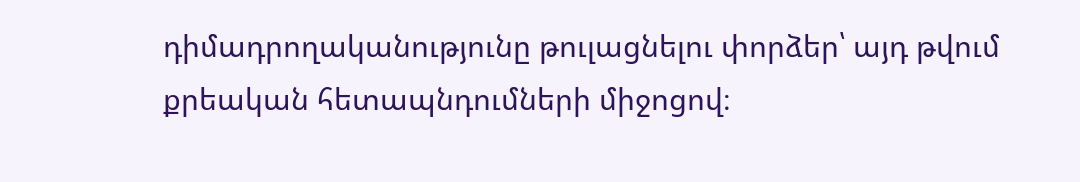դիմադրողականությունը թուլացնելու փորձեր՝ այդ թվում քրեական հետապնդումների միջոցով։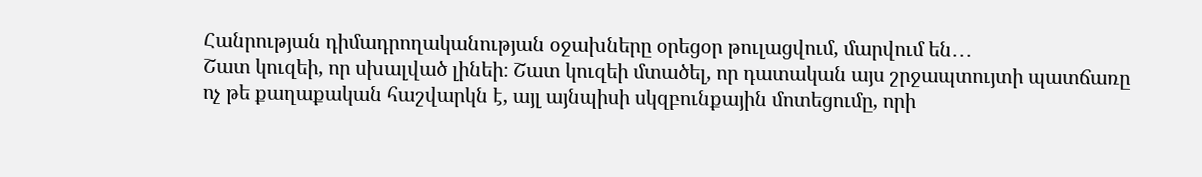Հանրության դիմադրողականության օջախները օրեցօր թուլացվում, մարվում են․․․
Շատ կուզեի, որ սխալված լինեի։ Շատ կուզեի մտածել, որ դատական այս շրջապտույտի պատճառը ոչ թե քաղաքական հաշվարկն է, այլ այնպիսի սկզբունքային մոտեցումը, որի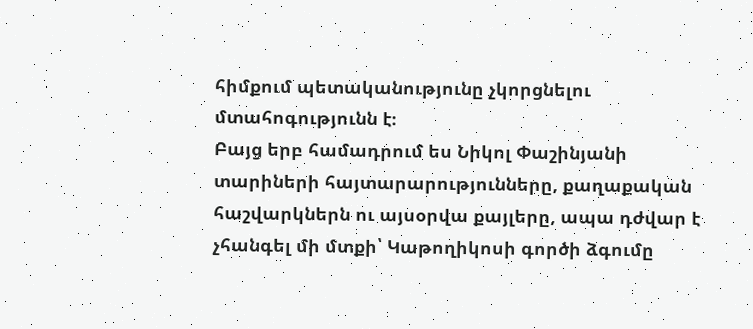հիմքում պետականությունը չկորցնելու մտահոգությունն է։
Բայց երբ համադրում ես Նիկոլ Փաշինյանի տարիների հայտարարությունները, քաղաքական հաշվարկներն ու այսօրվա քայլերը, ապա դժվար է չհանգել մի մտքի՝ Կաթողիկոսի գործի ձգումը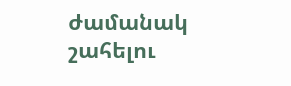ժամանակ շահելու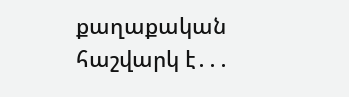քաղաքական հաշվարկ է․․․